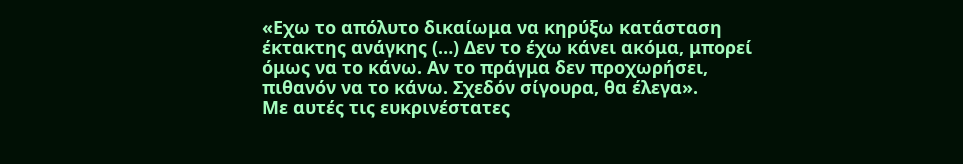«Εχω το απόλυτο δικαίωμα να κηρύξω κατάσταση έκτακτης ανάγκης (…) Δεν το έχω κάνει ακόμα, μπορεί όμως να το κάνω. Αν το πράγμα δεν προχωρήσει, πιθανόν να το κάνω. Σχεδόν σίγουρα, θα έλεγα».
Με αυτές τις ευκρινέστατες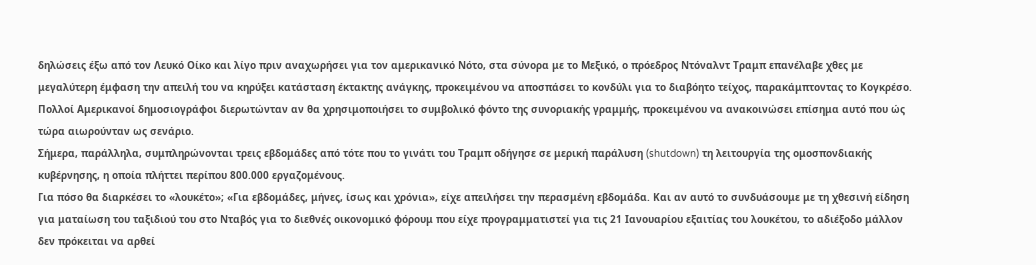δηλώσεις έξω από τον Λευκό Οίκο και λίγο πριν αναχωρήσει για τον αμερικανικό Νότο, στα σύνορα με το Μεξικό, ο πρόεδρος Ντόναλντ Τραμπ επανέλαβε χθες με μεγαλύτερη έμφαση την απειλή του να κηρύξει κατάσταση έκτακτης ανάγκης, προκειμένου να αποσπάσει το κονδύλι για το διαβόητο τείχος, παρακάμπτοντας το Κογκρέσο.
Πολλοί Αμερικανοί δημοσιογράφοι διερωτώνταν αν θα χρησιμοποιήσει το συμβολικό φόντο της συνοριακής γραμμής, προκειμένου να ανακοινώσει επίσημα αυτό που ώς τώρα αιωρούνταν ως σενάριο.
Σήμερα, παράλληλα, συμπληρώνονται τρεις εβδομάδες από τότε που το γινάτι του Τραμπ οδήγησε σε μερική παράλυση (shutdown) τη λειτουργία της ομοσπονδιακής κυβέρνησης, η οποία πλήττει περίπου 800.000 εργαζομένους.
Για πόσο θα διαρκέσει το «λουκέτο»; «Για εβδομάδες, μήνες, ίσως και χρόνια», είχε απειλήσει την περασμένη εβδομάδα. Και αν αυτό το συνδυάσουμε με τη χθεσινή είδηση για ματαίωση του ταξιδιού του στο Νταβός για το διεθνές οικονομικό φόρουμ που είχε προγραμματιστεί για τις 21 Ιανουαρίου εξαιτίας του λουκέτου, το αδιέξοδο μάλλον δεν πρόκειται να αρθεί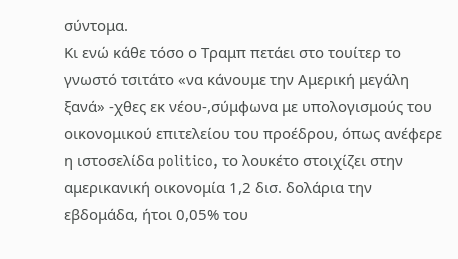σύντομα.
Κι ενώ κάθε τόσο ο Τραμπ πετάει στο τουίτερ το γνωστό τσιτάτο «να κάνουμε την Αμερική μεγάλη ξανά» -χθες εκ νέου-,σύμφωνα με υπολογισμούς του οικονομικού επιτελείου του προέδρου, όπως ανέφερε η ιστοσελίδα politico, το λουκέτο στοιχίζει στην αμερικανική οικονομία 1,2 δισ. δολάρια την εβδομάδα, ήτοι 0,05% του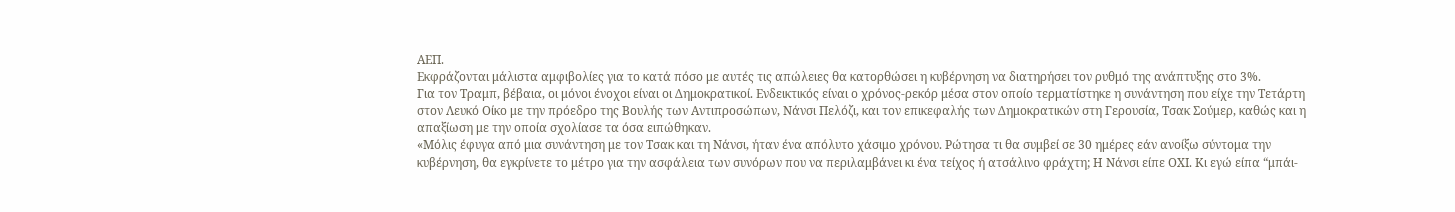ΑΕΠ.
Εκφράζονται μάλιστα αμφιβολίες για το κατά πόσο με αυτές τις απώλειες θα κατορθώσει η κυβέρνηση να διατηρήσει τον ρυθμό της ανάπτυξης στο 3%.
Για τον Τραμπ, βέβαια, οι μόνοι ένοχοι είναι οι Δημοκρατικοί. Ενδεικτικός είναι ο χρόνος-ρεκόρ μέσα στον οποίο τερματίστηκε η συνάντηση που είχε την Τετάρτη στον Λευκό Οίκο με την πρόεδρο της Βουλής των Αντιπροσώπων, Νάνσι Πελόζι, και τον επικεφαλής των Δημοκρατικών στη Γερουσία, Τσακ Σούμερ, καθώς και η απαξίωση με την οποία σχολίασε τα όσα ειπώθηκαν.
«Μόλις έφυγα από μια συνάντηση με τον Τσακ και τη Νάνσι, ήταν ένα απόλυτο χάσιμο χρόνου. Ρώτησα τι θα συμβεί σε 30 ημέρες εάν ανοίξω σύντομα την κυβέρνηση, θα εγκρίνετε το μέτρο για την ασφάλεια των συνόρων που να περιλαμβάνει κι ένα τείχος ή ατσάλινο φράχτη; Η Νάνσι είπε ΟΧΙ. Κι εγώ είπα “μπάι-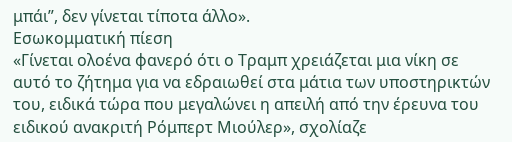μπάι”, δεν γίνεται τίποτα άλλο».
Εσωκομματική πίεση
«Γίνεται ολοένα φανερό ότι ο Τραμπ χρειάζεται μια νίκη σε αυτό το ζήτημα για να εδραιωθεί στα μάτια των υποστηρικτών του, ειδικά τώρα που μεγαλώνει η απειλή από την έρευνα του ειδικού ανακριτή Ρόμπερτ Μιούλερ», σχολίαζε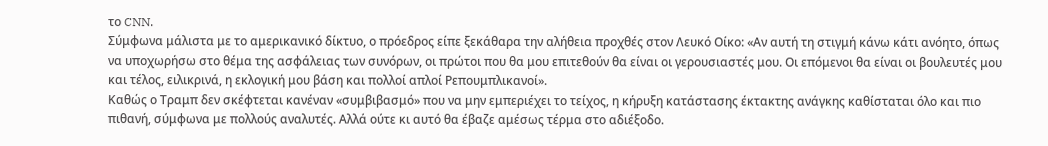το CNN.
Σύμφωνα μάλιστα με το αμερικανικό δίκτυο, ο πρόεδρος είπε ξεκάθαρα την αλήθεια προχθές στον Λευκό Οίκο: «Αν αυτή τη στιγμή κάνω κάτι ανόητο, όπως να υποχωρήσω στο θέμα της ασφάλειας των συνόρων, οι πρώτοι που θα μου επιτεθούν θα είναι οι γερουσιαστές μου. Οι επόμενοι θα είναι οι βουλευτές μου και τέλος, ειλικρινά, η εκλογική μου βάση και πολλοί απλοί Ρεπουμπλικανοί».
Καθώς ο Τραμπ δεν σκέφτεται κανέναν «συμβιβασμό» που να μην εμπεριέχει το τείχος, η κήρυξη κατάστασης έκτακτης ανάγκης καθίσταται όλο και πιο πιθανή, σύμφωνα με πολλούς αναλυτές. Αλλά ούτε κι αυτό θα έβαζε αμέσως τέρμα στο αδιέξοδο.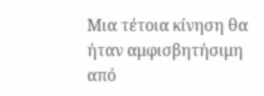Μια τέτοια κίνηση θα ήταν αμφισβητήσιμη από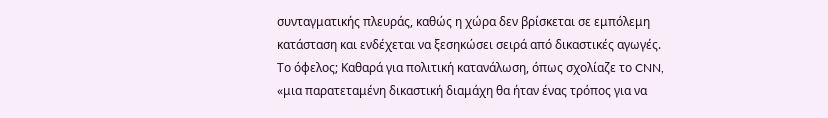συνταγματικής πλευράς, καθώς η χώρα δεν βρίσκεται σε εμπόλεμη κατάσταση και ενδέχεται να ξεσηκώσει σειρά από δικαστικές αγωγές.
Το όφελος; Καθαρά για πολιτική κατανάλωση, όπως σχολίαζε το CNN, «μια παρατεταμένη δικαστική διαμάχη θα ήταν ένας τρόπος για να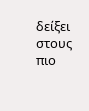δείξει στους πιο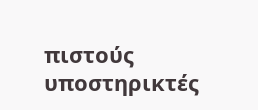πιστούς υποστηρικτές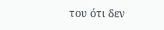του ότι δεν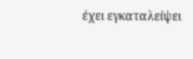έχει εγκαταλείψει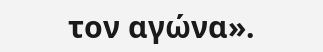τον αγώνα».